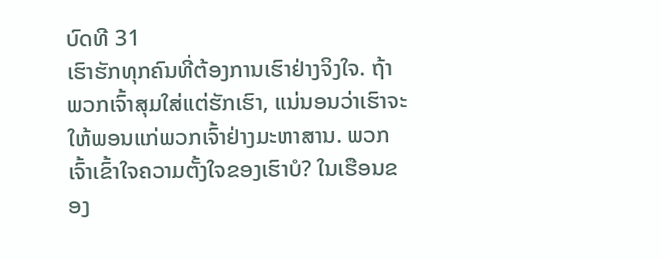ບົດທີ 31
ເຮົາຮັກທຸກຄົນທີ່ຕ້ອງການເຮົາຢ່າງຈິງໃຈ. ຖ້າພວກເຈົ້າສຸມໃສ່ແຕ່ຮັກເຮົາ, ແນ່ນອນວ່າເຮົາຈະໃຫ້ພອນແກ່ພວກເຈົ້າຢ່າງມະຫາສານ. ພວກເຈົ້າເຂົ້າໃຈຄວາມຕັ້ງໃຈຂອງເຮົາບໍ? ໃນເຮືອນຂອງ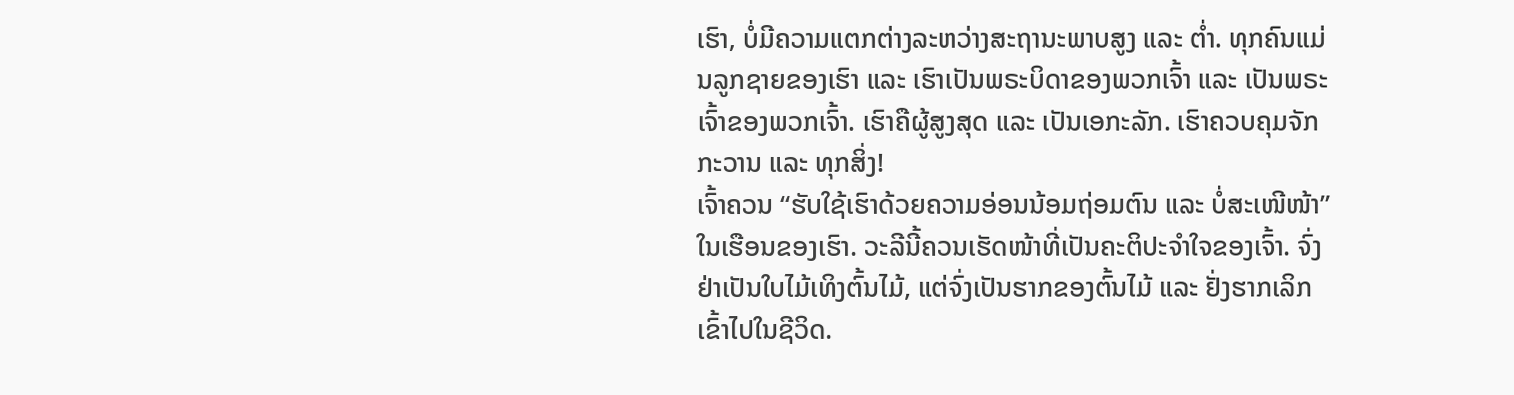ເຮົາ, ບໍ່ມີຄວາມແຕກຕ່າງລະຫວ່າງສະຖານະພາບສູງ ແລະ ຕໍ່າ. ທຸກຄົນແມ່ນລູກຊາຍຂອງເຮົາ ແລະ ເຮົາເປັນພຣະບິດາຂອງພວກເຈົ້າ ແລະ ເປັນພຣະເຈົ້າຂອງພວກເຈົ້າ. ເຮົາຄືຜູ້ສູງສຸດ ແລະ ເປັນເອກະລັກ. ເຮົາຄວບຄຸມຈັກກະວານ ແລະ ທຸກສິ່ງ!
ເຈົ້າຄວນ “ຮັບໃຊ້ເຮົາດ້ວຍຄວາມອ່ອນນ້ອມຖ່ອມຕົນ ແລະ ບໍ່ສະເໜີໜ້າ” ໃນເຮືອນຂອງເຮົາ. ວະລີນີ້ຄວນເຮັດໜ້າທີ່ເປັນຄະຕິປະຈຳໃຈຂອງເຈົ້າ. ຈົ່ງຢ່າເປັນໃບໄມ້ເທິງຕົ້ນໄມ້, ແຕ່ຈົ່ງເປັນຮາກຂອງຕົ້ນໄມ້ ແລະ ຢັ່ງຮາກເລິກເຂົ້າໄປໃນຊີວິດ.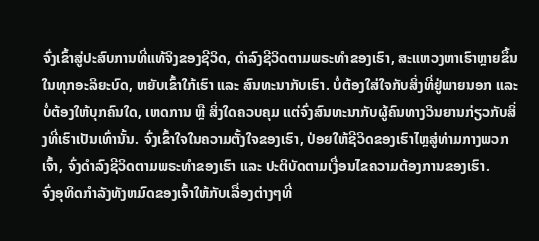ຈົ່ງເຂົ້າສູ່ປະສົບການທີ່ແທ້ຈິງຂອງຊີວິດ, ດໍາລົງຊີວິດຕາມພຣະທໍາຂອງເຮົາ, ສະແຫວງຫາເຮົາຫຼາຍຂຶ້ນໃນທຸກອະລິຍະບົດ, ຫຍັບເຂົ້າໃກ້ເຮົາ ແລະ ສົນທະນາກັບເຮົາ. ບໍ່ຕ້ອງໃສ່ໃຈກັບສິ່ງທີ່ຢູ່ພາຍນອກ ແລະ ບໍ່ຕ້ອງໃຫ້ບຸກຄົນໃດ, ເຫດການ ຫຼື ສິ່ງໃດຄວບຄຸມ ແຕ່ຈົ່ງສົນທະນາກັບຜູ້ຄົນທາງວິນຍານກ່ຽວກັບສິ່ງທີ່ເຮົາເປັນເທົ່ານັ້ນ. ຈົ່ງເຂົ້າໃຈໃນຄວາມຕັ້ງໃຈຂອງເຮົາ, ປ່ອຍໃຫ້ຊີວິດຂອງເຮົາໄຫຼສູ່ທ່າມກາງພວກເຈົ້າ, ຈົ່ງດໍາລົງຊີວິດຕາມພຣະທໍາຂອງເຮົາ ແລະ ປະຕິບັດຕາມເງື່ອນໄຂຄວາມຕ້ອງການຂອງເຮົາ.
ຈົ່ງອຸທິດກຳລັງທັງຫມົດຂອງເຈົ້າໃຫ້ກັບເລື່ອງຕ່າງໆທີ່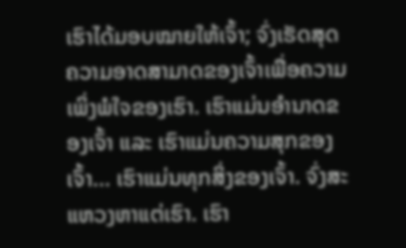ເຮົາໄດ້ມອບໝາຍໃຫ້ເຈົ້າ; ຈົ່ງເຮັດສຸດຄວາມອາດສາມາດຂອງເຈົ້າເພື່ອຄວາມເພິ່ງພໍໃຈຂອງເຮົາ. ເຮົາແມ່ນອໍານາດຂອງເຈົ້າ ແລະ ເຮົາແມ່ນຄວາມສຸກຂອງເຈົ້າ... ເຮົາແມ່ນທຸກສິ່ງຂອງເຈົ້າ. ຈົ່ງສະແຫວງຫາແຕ່ເຮົາ. ເຮົາ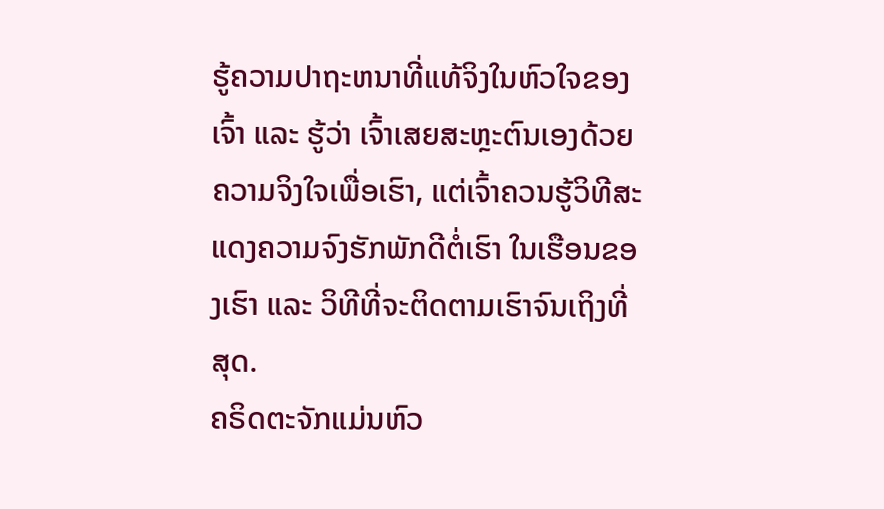ຮູ້ຄວາມປາຖະຫນາທີ່ແທ້ຈິງໃນຫົວໃຈຂອງເຈົ້າ ແລະ ຮູ້ວ່າ ເຈົ້າເສຍສະຫຼະຕົນເອງດ້ວຍຄວາມຈິງໃຈເພື່ອເຮົາ, ແຕ່ເຈົ້າຄວນຮູ້ວິທີສະແດງຄວາມຈົງຮັກພັກດີຕໍ່ເຮົາ ໃນເຮືອນຂອງເຮົາ ແລະ ວິທີທີ່ຈະຕິດຕາມເຮົາຈົນເຖິງທີ່ສຸດ.
ຄຣິດຕະຈັກແມ່ນຫົວ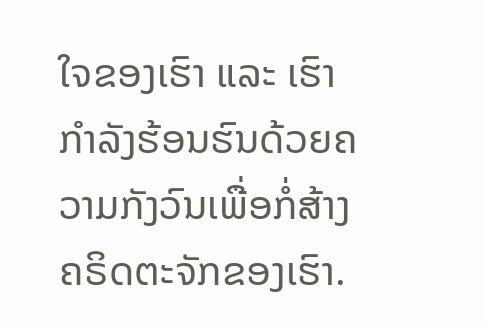ໃຈຂອງເຮົາ ແລະ ເຮົາກໍາລັງຮ້ອນຮົນດ້ວຍຄວາມກັງວົນເພື່ອກໍ່ສ້າງຄຣິດຕະຈັກຂອງເຮົາ.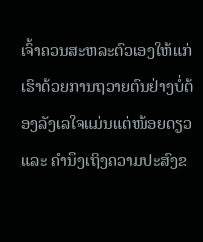ເຈົ້າຄວນສະຫລະຕົວເອງໃຫ້ແກ່ເຮົາດ້ວຍການຖວາຍຕົນຢ່າງບໍ່ຕ້ອງລັງເລໃຈແມ່ນແຕ່ໜ້ອຍດຽວ ແລະ ຄຳນຶງເຖິງຄວາມປະສົງຂ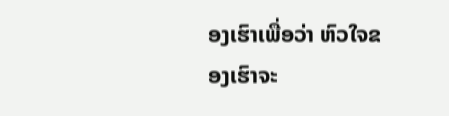ອງເຮົາເພື່ອວ່າ ຫົວໃຈຂອງເຮົາຈະ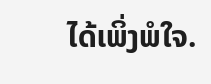ໄດ້ເພິ່ງພໍໃຈ.